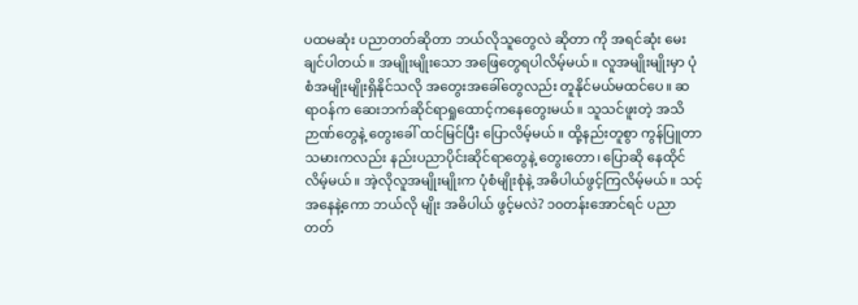ပထမဆုံး ပညာတတ်ဆိုတာ ဘယ်လိုသူတွေလဲ ဆိုတာ ကို အရင်ဆုံး မေးချင်ပါတယ်။ အမျိုးမျိုးသော အဖြေတွေရပါလိမ့်မယ်။ လူအမျိုးမျိုးမှာ ပုံစံအမျိုးမျိုးရှိနိုင်သလို အတွေးအခေါ်တွေလည်း တူနိုင်မယ်မထင်ပေ။ ဆရာဝန်က ဆေးဘက်ဆိုင်ရာရှုထောင့်ကနေတွေးမယ်။ သူသင်ဖူးတဲ့ အသိဉာဏ်တွေနဲ့ တွေးခေါ် ထင်မြင်ပြီး ပြောလိမ့်မယ်။ ထို့နည်းတူစွာ ကွန်ပြူတာ သမားကလည်း နည်းပညာပိုင်းဆိုင်ရာတွေနဲ့ တွေးတော၊ ပြောဆို နေထိုင်လိမ့်မယ်။ အဲ့လိုလူအမျိုးမျိုးက ပုံစံမျိုးစုံနဲ့ အဓိပါယ်ဖွင့်ကြလိမ့်မယ်။ သင့်အနေနဲ့ကော ဘယ်လို မျိုး အဓိပါယ် ဖွင့်မလဲ? ၁၀တန်းအောင်ရင် ပညာတတ်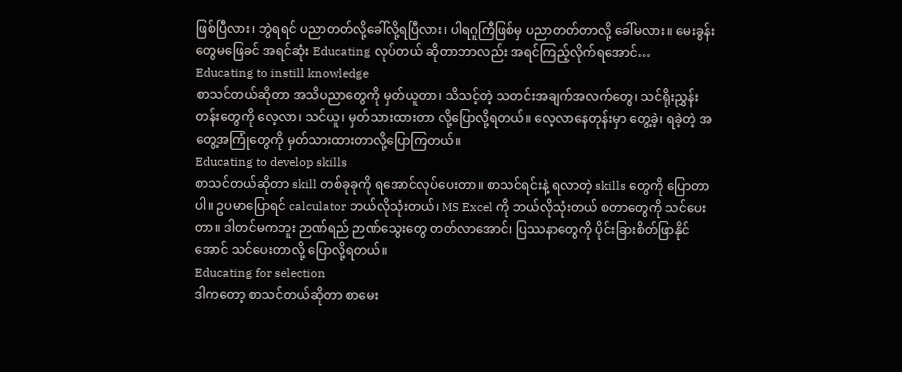ဖြစ်ပြီလား၊ ဘွဲရရင် ပညာတတ်လို့ခေါ်လို့ရပြီလား၊ ပါရဂူကြီဖြစ်မှ ပညာတတ်တာလို့ ခေါ်မလား။ မေးခွန်းတွေမဖြေခင် အရင်ဆုံး Educating လုပ်တယ် ဆိုတာဘာလည်း အရင်ကြည့်လိုက်ရအောင်…
Educating to instill knowledge
စာသင်တယ်ဆိုတာ အသိပညာတွေကို မှတ်ယူတာ၊ သိသင့်တဲ့ သတင်းအချက်အလက်တွေ၊ သင်ရိုးညွှန်းတန်းတွေကို လေ့လာ၊ သင်ယူ၊ မှတ်သားထားတာ လို့ပြောလို့ရတယ်။ လေ့လာနေတုန်းမှာ တွေ့ခဲ့၊ ရခဲ့တဲ့ အတွေ့အကြုံတွေကို မှတ်သားထားတာလို့ပြောကြတယ်။
Educating to develop skills
စာသင်တယ်ဆိုတာ skill တစ်ခုခုကို ရအောင်လုပ်ပေးတာ။ စာသင်ရင်းနဲ့ ရလာတဲ့ skills တွေကို ပြောတာပါ။ ဥပမာပြောရင် calculator ဘယ်လိုသုံးတယ်၊ MS Excel ကို ဘယ်လိုသုံးတယ် စတာတွေကို သင်ပေးတာ။ ဒါတင်မကဘူး ဉာဏ်ရည် ဉာဏ်သွေးတွေ တတ်လာအောင်၊ ပြဿနာတွေကို ပိုင်းခြားစိတ်ဖြာနိုင်အောင် သင်ပေးတာလို့ ပြောလို့ရတယ်။
Educating for selection
ဒါကတော့ စာသင်တယ်ဆိုတာ စာမေး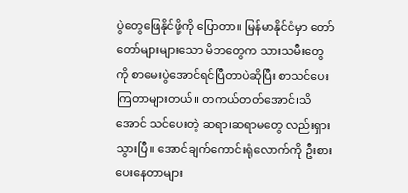ပွဲတွေဖြေနိုင်ဖို့ကို ပြောတာ။ မြန်မာနိုင်ငံမှာ တော်တော်များများသော မိဘတွေက သားသမီးတွေကို စာမေးပွဲအောင်ရင်ပြီတာပဲဆိုပြီး စာသင်ပေးကြတာများတယ်။ တကယ်တတ်အောင်၊သိအောင် သင်ပေးတဲ့ ဆရာ၊ဆရာမတွေ လည်းရှားသွားပြီ။ အောင်ချက်ကောင်းရုံလောက်ကို ဦးစားပေးနေတာများ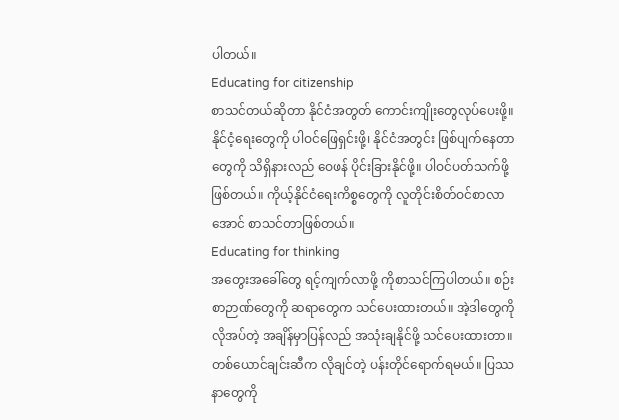ပါတယ်။
Educating for citizenship
စာသင်တယ်ဆိုတာ နိုင်ငံအတွတ် ကောင်းကျိုးတွေလုပ်ပေးဖို့။ နိုင်ငံ့ရေးတွေကို ပါဝင်ဖြေရှင်းဖို့၊ နိုင်ငံအတွင်း ဖြစ်ပျက်နေတာတွေကို သိရှိနားလည် ဝေဖန် ပိုင်းခြားနိုင်ဖို့။ ပါဝင်ပတ်သက်ဖို့ ဖြစ်တယ်။ ကိုယ့်နိုင်ငံရေးကိစ္စတွေကို လူတိုင်းစိတ်ဝင်စာလာအောင် စာသင်တာဖြစ်တယ်။
Educating for thinking
အတွေးအခေါ်တွေ ရင့်ကျက်လာဖို့ ကိုစာသင်ကြပါတယ်။ စဉ်းစာဉာဏ်တွေကို ဆရာတွေက သင်ပေးထားတယ်။ အဲ့ဒါတွေကို လိုအပ်တဲ့ အချိန်မှာပြန်လည် အသုံးချနိုင်ဖို့ သင်ပေးထားတာ။ တစ်ယောင်ချင်းဆီက လိုချင်တဲ့ ပန်းတိုင်ရောက်ရမယ်။ ပြဿနာတွေကို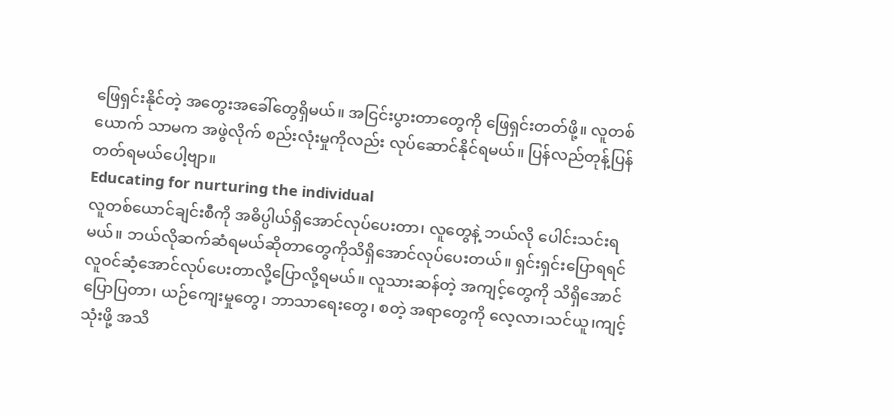ဖြေရှင်းနိုင်တဲ့ အတွေးအခေါ်တွေရှိမယ်။ အငြင်းပွားတာတွေကို ဖြေရှင်းတတ်ဖို့။ လူတစ်ယောက် သာမက အဖွဲလိုက် စည်းလုံးမှုကိုလည်း လုပ်ဆောင်နိုင်ရမယ်။ ပြန်လည်တုန့်ပြန်တတ်ရမယ်ပေါ့ဗျာ။
Educating for nurturing the individual
လူတစ်ယောင်ချင်းစီကို အဓိပ္ပါယ်ရှိအောင်လုပ်ပေးတာ၊ လူတွေနဲ့ ဘယ်လို ပေါင်းသင်းရမယ်။ ဘယ်လိုဆက်ဆံရမယ်ဆိုတာတွေကိုသိရှိအောင်လုပ်ပေးတယ်။ ရှင်းရှင်းပြောရရင် လူဝင်ဆံ့အောင်လုပ်ပေးတာလို့ပြောလို့ရမယ်။ လူသားဆန်တဲ့ အကျင့်တွေကို သိရှိအောင် ပြောပြတာ၊ ယဉ်ကျေးမှုတွေ၊ ဘာသာရေးတွေ၊ စတဲ့ အရာတွေကို လေ့လာ၊သင်ယူ၊ကျင့်သုံးဖို့ အသိ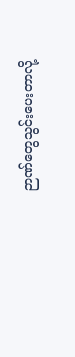ဉာဏ်တွေသွင်းပေးတာလို့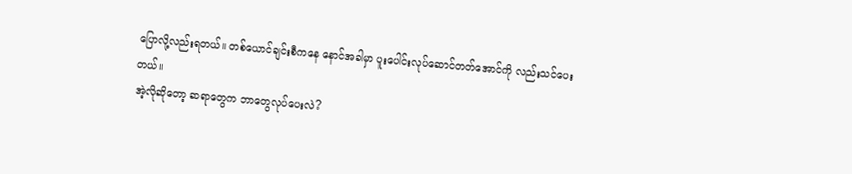ပြောလို့လည်းရတယ်။ တစ်ယောင်ချင်းစီကနေ နောင်အခါမှာ ပူးပေါင်းလုပ်ဆောင်တတ်အောင်ကို လည်းသင်ပေးတယ်။
အဲ့လိုဆိုတော့ ဆရာတွေက ဘာတွေလုပ်ပေးလဲ?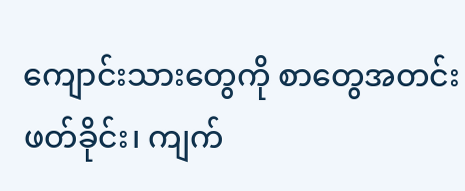ကျောင်းသားတွေကို စာတွေအတင်းဖတ်ခိုင်း၊ ကျက်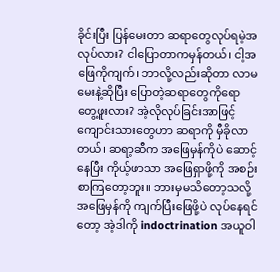ခိုင်းပြီး ပြန်မေးတာ ဆရာတွေလုပ်ရမဲ့အလုပ်လား? ငါပြောတာကမှန်တယ်၊ ငါ့အဖြေကိုကျက်၊ ဘာလို့လည်းဆိုတာ လာမမေးနဲ့ဆိုပြီး ပြောတဲ့ဆရာတွေကိုရော တွေ့ဖူးလား? အဲ့လိုလုပ်ခြင်းအာဖြင့် ကျောင်းသားတွေဟာ ဆရာကို မှီခိုလာတယ်၊ ဆရာ့ဆီက အဖြေမှန်ကိုပဲ ဆောင့်နေပြီး ကိုယ့်ဖာသာ အဖြေရှာဖို့ကို အစဉ်းစာကြတော့ဘူး။ ဘားမှမသိတော့သလို့ အဖြေမှန်ကို ကျက်ပြီးဖြေဖို့ပဲ လုပ်နေရင်တော့ အဲ့ဒါကို indoctrination အယူဝါ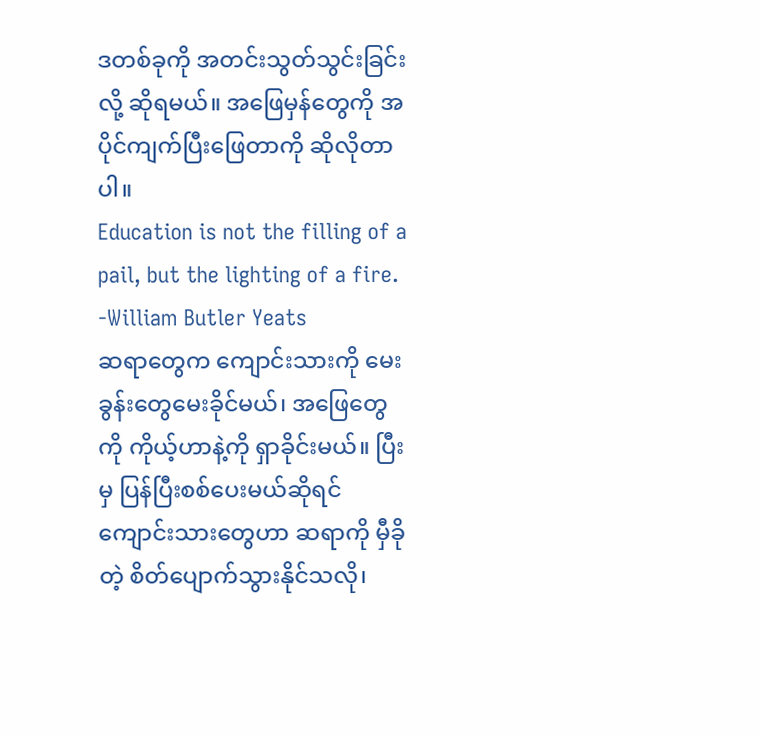ဒတစ်ခုကို အတင်းသွတ်သွင်းခြင်းလို့ ဆိုရမယ်။ အဖြေမှန်တွေကို အပိုင်ကျက်ပြီးဖြေတာကို ဆိုလိုတာပါ။
Education is not the filling of a pail, but the lighting of a fire. -William Butler Yeats
ဆရာတွေက ကျောင်းသားကို မေးခွန်းတွေမေးခိုင်မယ်၊ အဖြေတွေကို ကိုယ့်ဟာနဲ့ကို ရှာခိုင်းမယ်။ ပြီးမှ ပြန်ပြီးစစ်ပေးမယ်ဆိုရင် ကျောင်းသားတွေဟာ ဆရာကို မှီခိုတဲ့ စိတ်ပျောက်သွားနိုင်သလို၊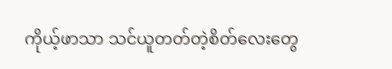ကိုယ့်ဖာသာ သင်ယူတတ်တဲ့စိတ်လေးတွေ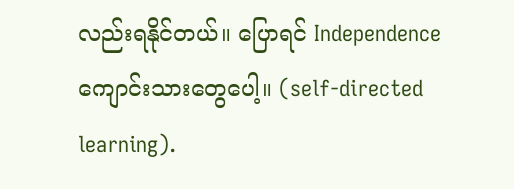လည်းရနိုင်တယ်။ ပြောရင် Independence ကျောင်းသားတွေပေါ့။ (self-directed learning).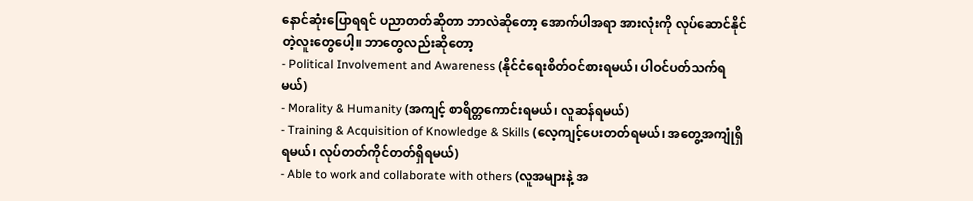နောင်ဆုံးပြောရရင် ပညာတတ်ဆိုတာ ဘာလဲဆိုတော့ အောက်ပါအရာ အားလုံးကို လုပ်ဆောင်နိုင်တဲ့လူးတွေပေါ့။ ဘာတွေလည်းဆိုတော့
- Political Involvement and Awareness (နိုင်ငံရေးစိတ်ဝင်စားရမယ်၊ ပါဝင်ပတ်သက်ရမယ်)
- Morality & Humanity (အကျင့် စာရိတ္တကောင်းရမယ်၊ လူဆန်ရမယ်)
- Training & Acquisition of Knowledge & Skills (လေ့ကျင့်ပေးတတ်ရမယ်၊ အတွေ့အကျုံရှိရမယ်၊ လုပ်တတ်ကိုင်တတ်ရှိရမယ်)
- Able to work and collaborate with others (လူအများနဲ့ အ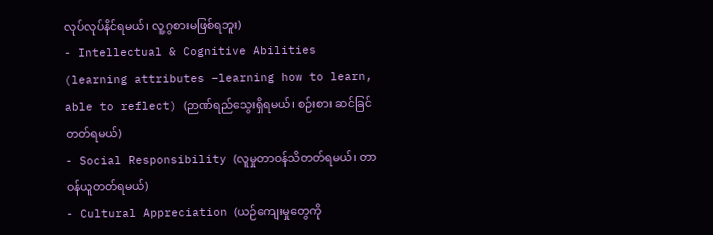လုပ်လုပ်နိင်ရမယ်၊ လူ့ဂွစားမဖြစ်ရဘူး)
- Intellectual & Cognitive Abilities (learning attributes –learning how to learn, able to reflect) (ဉာဏ်ရည်သွေးရှိရမယ်၊ စဉ်းစား ဆင်ခြင်တတ်ရမယ်)
- Social Responsibility (လူမှုတာဝန်သိတတ်ရမယ်၊ တာဝန်ယူတတ်ရမယ်)
- Cultural Appreciation (ယဉ်ကျေးမှုတွေကို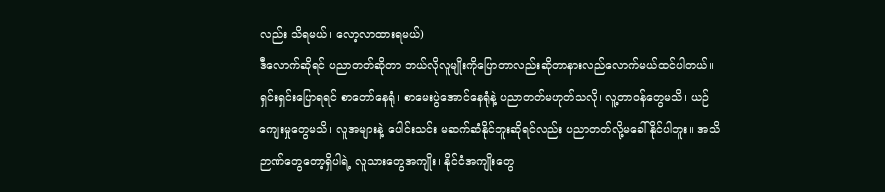လည်း သိရမယ်၊ လော့လာထားရမယ်)
ဒီလောက်ဆိုရင် ပညာတတ်ဆိုတာ ဘယ်လိုလူမျိုးကိုပြောတာလည်းဆိုတာနားလည်လောက်မယ်ထင်ပါတယ်။ ရှင်းရှင်းပြောရရင် စာတော်နေရုံ၊ စာမေးပွဲအောင်နေရုံနဲ့ ပညာတတ်မဟုတ်သလို၊ လူ့တာဝန်တွေမသိ၊ ယဉ်ကျေးမှုတွေမသိ၊ လူအများနဲ့ ပေါင်းသင်း မဆက်ဆံနိုင်ဘူးဆိုရင်လည်း ပညာတတ်လို့မခေါ်နိုင်ပါဘူး။ အသိဉာဏ်တွေတော့ရှိပါရဲ့ လူသားတွေအကျိုး၊ နိုင်ငံအကျိုးတွေ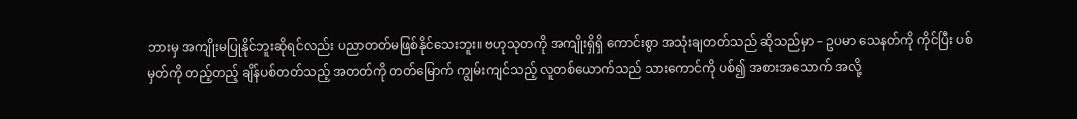ဘားမှ အကျိုးမပြုနိုင်ဘူးဆိုရင်လည်း ပညာတတ်မဖြစ်နိုင်သေးဘူး။ ဗဟုသုတကို အကျိုးရှိရှိ ကောင်းစွာ အသုံးချတတ်သည် ဆိုသည်မှာ – ဥပမာ သေနတ်ကို ကိုင်ပြီး ပစ်မှတ်ကို တည့်တည့် ချိန်ပစ်တတ်သည့် အတတ်ကို တတ်မြောက် ကျွမ်းကျင်သည့် လူတစ်ယောက်သည် သားကောင်ကို ပစ်၍ အစားအသောက် အလို့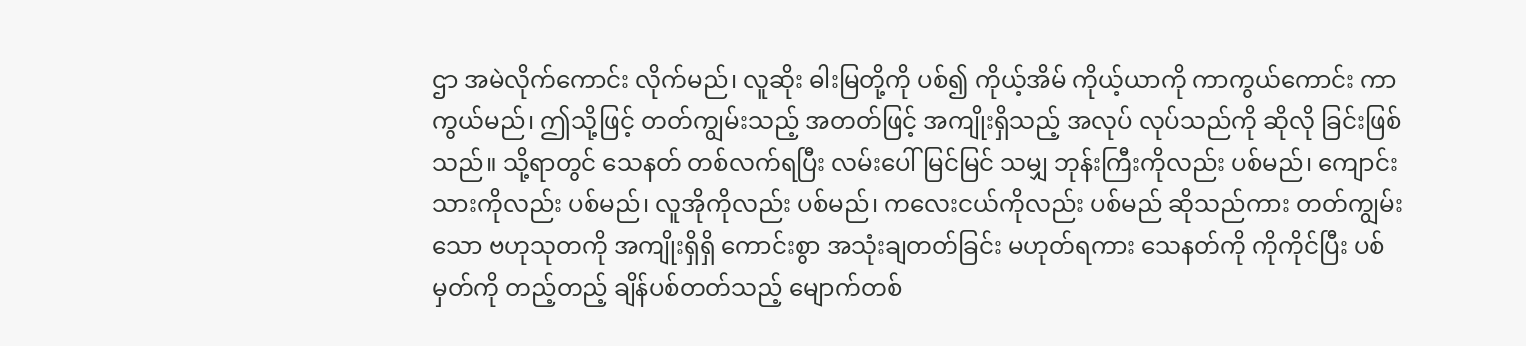ဌာ အမဲလိုက်ကောင်း လိုက်မည်၊ လူဆိုး ဓါးမြတို့ကို ပစ်၍ ကိုယ့်အိမ် ကိုယ့်ယာကို ကာကွယ်ကောင်း ကာကွယ်မည်၊ ဤသို့ဖြင့် တတ်ကျွမ်းသည့် အတတ်ဖြင့် အကျိုးရှိသည့် အလုပ် လုပ်သည်ကို ဆိုလို ခြင်းဖြစ်သည်။ သို့ရာတွင် သေနတ် တစ်လက်ရပြီး လမ်းပေါ်မြင်မြင် သမျှ ဘုန်းကြီးကိုလည်း ပစ်မည်၊ ကျောင်းသားကိုလည်း ပစ်မည်၊ လူအိုကိုလည်း ပစ်မည်၊ ကလေးငယ်ကိုလည်း ပစ်မည် ဆိုသည်ကား တတ်ကျွမ်းသော ဗဟုသုတကို အကျိုးရှိရှိ ကောင်းစွာ အသုံးချတတ်ခြင်း မဟုတ်ရကား သေနတ်ကို ကိုကိုင်ပြီး ပစ်မှတ်ကို တည့်တည့် ချိန်ပစ်တတ်သည့် မျောက်တစ်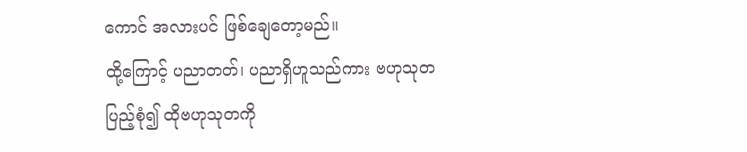ကောင် အလားပင် ဖြစ်ချေတော့မည်။
ထို့ကြောင့် ပညာတတ်၊ ပညာရှိဟူသည်ကား ဗဟုသုတ ပြည့်စုံ၍ ထိုဗဟုသုတကို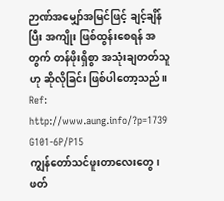ဉာဏ်အမျှော်အမြင်ဖြင့် ချင့်ချိန်ပြီး အကျိုး ဖြစ်ထွန်းစေရန် အတွက် တန်ဖိုးရှိစွာ အသုံးချတတ်သူဟု ဆိုလိုခြင်း ဖြစ်ပါတော့သည်။
Ref: http://www.aung.info/?p=1739
G101-6P/P15
ကျွန်တော်သင်ဖူးတာလေးတွေ၊ ဖတ်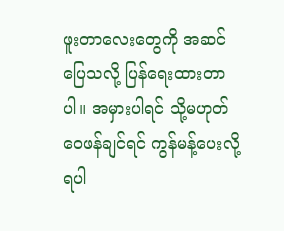ဖူးတာလေးတွေကို အဆင်ပြေသလို့ ပြန်ရေးထားတာပါ။ အမှားပါရင် သို့မဟုတ် ဝေဖန်ချင်ရင် ကွန်မန့်ပေးလို့ရပါ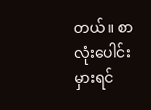တယ်။ စာလုံးပေါင်းမှားရင်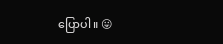ပြောပါ။ 😛